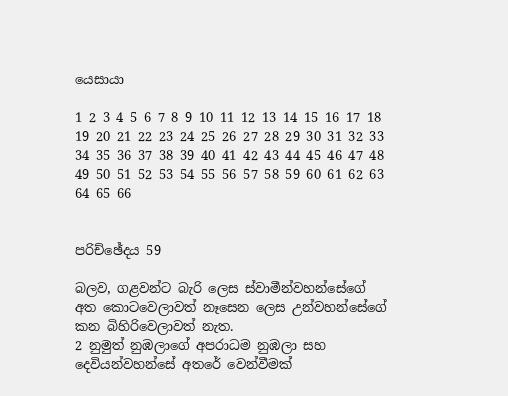යෙසායා

1 2 3 4 5 6 7 8 9 10 11 12 13 14 15 16 17 18 19 20 21 22 23 24 25 26 27 28 29 30 31 32 33 34 35 36 37 38 39 40 41 42 43 44 45 46 47 48 49 50 51 52 53 54 55 56 57 58 59 60 61 62 63 64 65 66


පරිච්ඡේදය 59

බලව, ගළවන්ට බැරි ලෙස ස්වාමීන්වහන්සේගේ අත කොටවෙලාවත් නෑසෙන ලෙස උන්වහන්සේගේ කන බිහිරිවෙලාවත් නැත.
2 නුමුත් නුඹලාගේ අපරාධම නුඹලා සහ දෙවියන්වහන්සේ අතරේ වෙන්වීමක්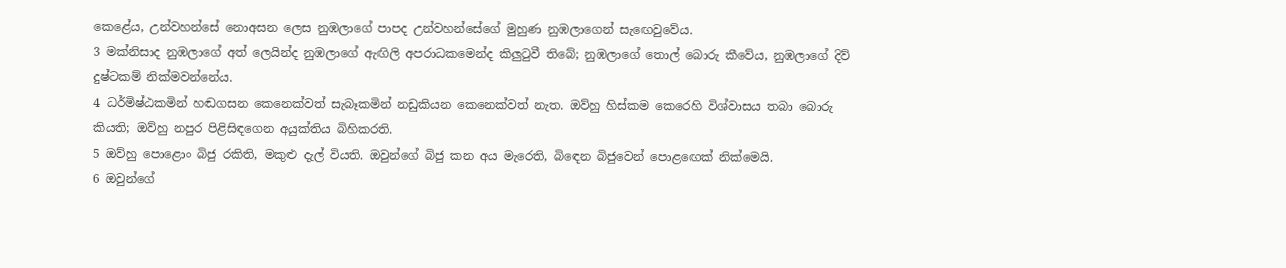කෙළේය, උන්වහන්සේ නොඅසන ලෙස නුඹලාගේ පාපද උන්වහන්සේගේ මුහුණ නුඹලාගෙන් සැඟෙවුවේය.
3 මක්නිසාද නුඹලාගේ අත් ලෙයින්ද නුඹලාගේ ඇඟිලි අපරාධකමෙන්ද කිලුටුවී තිබේ; නුඹලාගේ තොල් බොරු කීවේය, නුඹලාගේ දිව් දුෂ්ටකම් නික්මවන්නේය.
4 ධර්මිෂ්ඨකමින් හඬගසන කෙනෙක්වත් සැබෑකමින් නඩුකියන කෙනෙක්වත් නැත. ඔව්හු හිස්කම කෙරෙහි විශ්වාසය තබා බොරු කියති; ඔව්හු නපුර පිළිසිඳගෙන අයුක්තිය බිහිකරති.
5 ඔව්හු පොළොං බිජු රකිති, මකුළු දැල් වියති. ඔවුන්ගේ බිජු කන අය මැරෙති, බිඳෙන බිජුවෙන් පොළඟෙක් නික්මෙයි.
6 ඔවුන්ගේ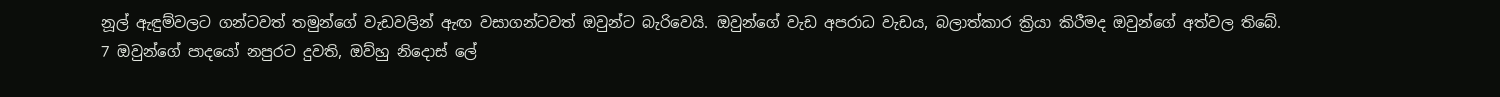නූල් ඇඳුම්වලට ගන්ටවත් තමුන්ගේ වැඩවලින් ඇඟ වසාගන්ටවත් ඔවුන්ට බැරිවෙයි. ඔවුන්ගේ වැඩ අපරාධ වැඩය, බලාත්කාර ක්‍රියා කිරීමද ඔවුන්ගේ අත්වල තිබේ.
7 ඔවුන්ගේ පාදයෝ නපුරට දුවති, ඔව්හු නිදොස් ලේ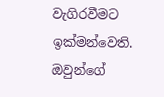වැගිරවීමට ඉක්මන්වෙති. ඔවුන්ගේ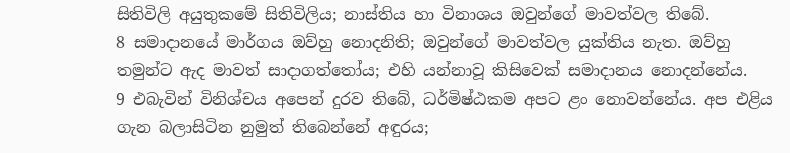සිතිවිලි අයුතුකමේ සිතිවිලිය; නාස්තිය හා විනාශය ඔවුන්ගේ මාවත්වල තිබේ.
8 සමාදානයේ මාර්ගය ඔව්හු නොදනිති; ඔවුන්ගේ මාවත්වල යුක්තිය නැත. ඔව්හු තමුන්ට ඇද මාවත් සාදාගත්තෝය; එහි යන්නාවූ කිසිවෙක් සමාදානය නොදන්නේය.
9 එබැවින් විනිශ්චය අපෙන් දුරව තිබේ, ධර්මිෂ්ඨකම අපට ළං නොවන්නේය. අප එළිය ගැන බලාසිටින නුමුත් තිබෙන්නේ අඳුරය;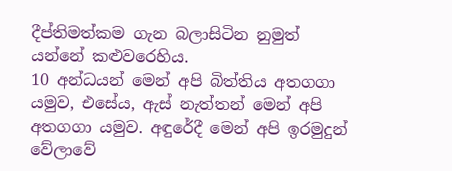දීප්තිමත්කම ගැන බලාසිටින නුමුත් යන්නේ කළුවරෙහිය.
10 අන්ධයන් මෙන් අපි බිත්තිය අතගගා යමුව, එසේය, ඇස් නැත්තන් මෙන් අපි අතගගා යමුව. අඳුරේදී මෙන් අපි ඉරමුදුන් වේලාවේ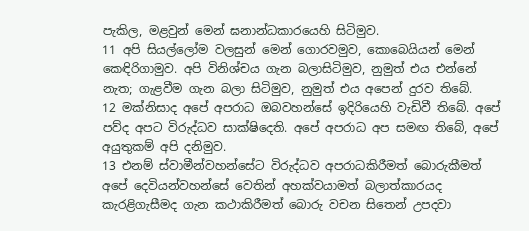පැකිල, මළවුන් මෙන් ඝනාන්ධකාරයෙහි සිටිමුව.
11 අපි සියල්ලෝම වලසුන් මෙන් ගොරවමුව, කොබෙයියන් මෙන් කෙඳිරිගාමුව. අපි විනිශ්චය ගැන බලාසිටිමුව, නුමුත් එය එන්නේ නැත; ගැළවීම ගැන බලා සිටිමුව, නුමුත් එය අපෙන් දුරව තිබේ.
12 මක්නිසාද අපේ අපරාධ ඔබවහන්සේ ඉදිරියෙහි වැඩිවී තිබේ. අපේ පව්ද අපට විරුද්ධව සාක්ෂිදෙති. අපේ අපරාධ අප සමඟ තිබේ, අපේ අයුතුකම් අපි දනිමුව.
13 එනම් ස්වාමීන්වහන්සේට විරුද්ධව අපරාධකිරීමත් බොරුකීමත් අපේ දෙවියන්වහන්සේ වෙතින් අහක්වයාමත් බලාත්කාරයද කැරළිගැසීමද ගැන කථාකිරීමත් බොරු වචන සිතෙන් උපදවා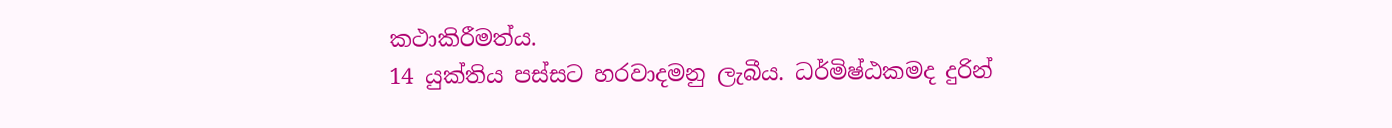කථාකිරීමත්ය.
14 යුක්තිය පස්සට හරවාදමනු ලැබීය. ධර්මිෂ්ඨකමද දුරින්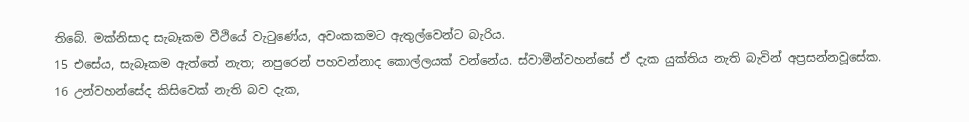තිබේ. මක්නිසාද සැබෑකම වීථියේ වැටුණේය, අවංකකමට ඇතුල්වෙන්ට බැරිය.
15 එසේය, සැබෑකම ඇත්තේ නැත; නපුරෙන් පහවන්නාද කොල්ලයක් වන්නේය. ස්වාමීන්වහන්සේ ඒ දැක යුක්තිය නැති බැවින් අප්‍රසන්නවූසේක.
16 උන්වහන්සේද කිසිවෙක් නැති බව දැක,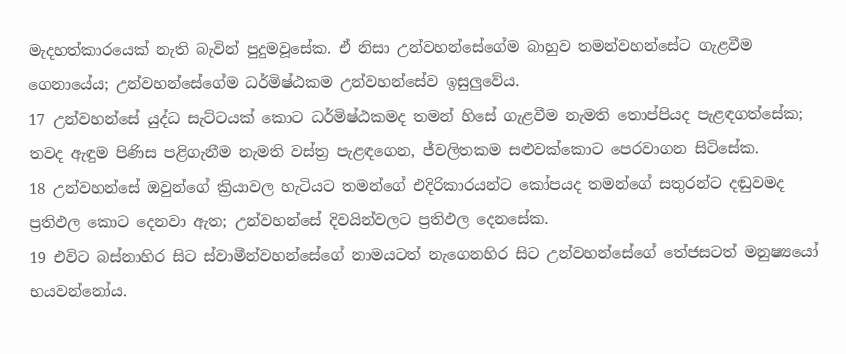මැදහත්කාරයෙක් නැති බැවින් පුදුමවූසේක. ඒ නිසා උන්වහන්සේගේම බාහුව තමන්වහන්සේට ගැළවීම ගෙනායේය; උන්වහන්සේගේම ධර්මිෂ්ඨකම උන්වහන්සේව ඉසුලුවේය.
17 උන්වහන්සේ යුද්ධ සැට්ටයක් කොට ධර්මිෂ්ඨකමද තමන් හිසේ ගැළවීම නැමති තොප්පියද පැළඳගත්සේක; තවද ඇඳුම පිණිස පළිගැනීම නැමති වස්ත්‍ර පැළඳගෙන, ජ්වලිතකම සළුවක්කොට පෙරවාගන සිටිසේක.
18 උන්වහන්සේ ඔවුන්ගේ ක්‍රියාවල හැටියට තමන්ගේ එදිරිකාරයන්ට කෝපයද තමන්ගේ සතුරන්ට දඬුවමද ප්‍රතිඵල කොට දෙනවා ඇත; උන්වහන්සේ දිවයින්වලට ප්‍රතිඵල දෙනසේක.
19 එවිට බස්නාහිර සිට ස්වාමීන්වහන්සේගේ නාමයටත් නැගෙනහිර සිට උන්වහන්සේගේ තේජසටත් මනුෂ්‍යයෝ භයවන්නෝය.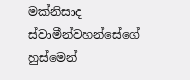මක්නිසාද ස්වාමීන්වහන්සේගේ හුස්මෙන්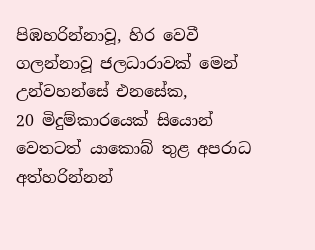පිඹහරින්නාවූ, හිර වෙවී ගලන්නාවූ ජලධාරාවක් මෙන් උන්වහන්සේ එනසේක,
20 මිදුම්කාරයෙක් සියොන් වෙතටත් යාකොබ් තුළ අපරාධ අත්හරින්නන්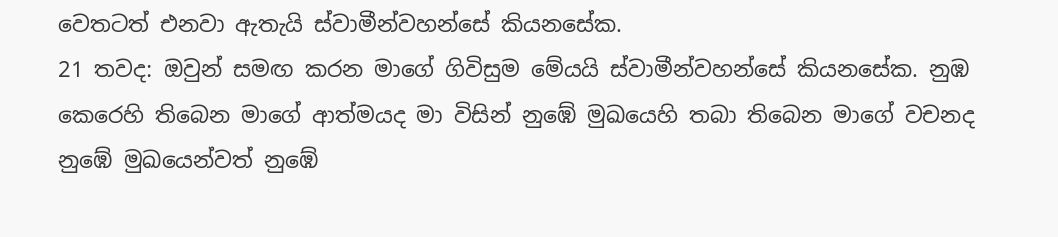වෙතටත් එනවා ඇතැයි ස්වාමීන්වහන්සේ කියනසේක.
21 තවද: ඔවුන් සමඟ කරන මාගේ ගිවිසුම මේයයි ස්වාමීන්වහන්සේ කියනසේක. නුඹ කෙරෙහි තිබෙන මාගේ ආත්මයද මා විසින් නුඹේ මුඛයෙහි තබා තිබෙන මාගේ වචනද නුඹේ මුඛයෙන්වත් නුඹේ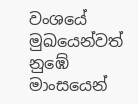වංශයේ මුඛයෙන්වත් නුඹේ මාංසයෙන්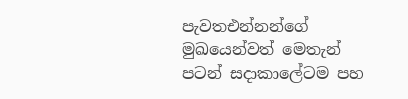පැවතඑන්නන්ගේ මුඛයෙන්වත් මෙතැන් පටන් සදාකාලේටම පහ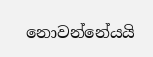නොවන්නේයයි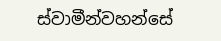ස්වාමීන්වහන්සේ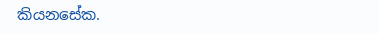කියනසේක.